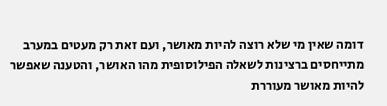דומה שאין מי שלא רוצה להיות מאושר, ועם זאת רק מעטים במערב מתייחסים ברצינות לשאלה הפילוסופית מהו האושר, והטענה שאפשר להיות מאושר מעוררת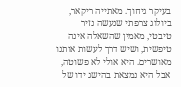בעיקר גיחוך. מאתייה ריקאר, ביולוג צרפתי שנעשה נזיר טיבטי, מאמין שהשאלה אינה טיפשית, ושיש דרך לעשות אותנו מאושרים. היא אולי לא פשוטה, אבל היא נמצאת בהישג ידו של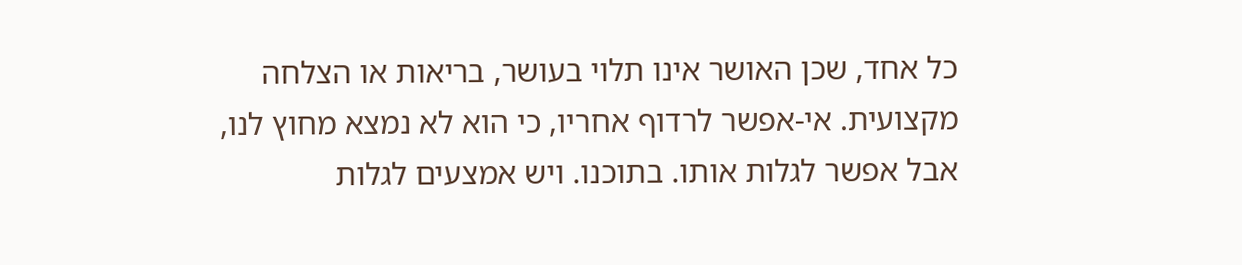כל אחד, שכן האושר אינו תלוי בעושר, בריאות או הצלחה מקצועית. אי-אפשר לרדוף אחריו, כי הוא לא נמצא מחוץ לנו, אבל אפשר לגלות אותו. בתוכנו. ויש אמצעים לגלות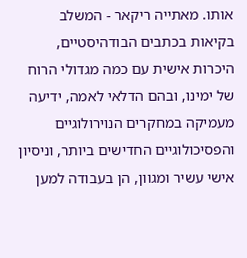אותו. מאתייה ריקאר - המשלב בקיאות בכתבים הבודהיסטיים, היכרות אישית עם כמה מגדולי הרוח של ימינו, ובהם הדלאי לאמה, ידיעה מעמיקה במחקרים הנוירולוגיים והפסיכולוגיים החדישים ביותר, וניסיון אישי עשיר ומגוון, הן בעבודה למען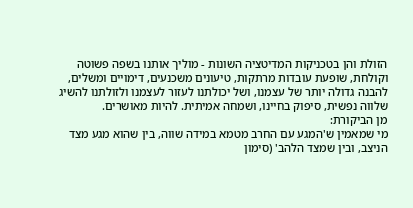הזולת והן בטכניקות המדיטציה השונות - מוליך אותנו בשפה פשוטה וקולחת, שופעת עובדות מרתקות, טיעונים משכנעים, דימויים ומשלים, להבנה גדולה יותר של עצמנו, ושל יכולתנו לעזור לעצמנו ולזולתנו להשיג שלווה נפשית, סיפוק בחיינו, ושמחה אמיתית. להיות מאושרים.
מן הביקורת:
מי שמאמין ש'המגע עם החרב מטמא במידה שווה, בין שהוא מגע מצד הניצב, ובין שמצד הלהב' (סימון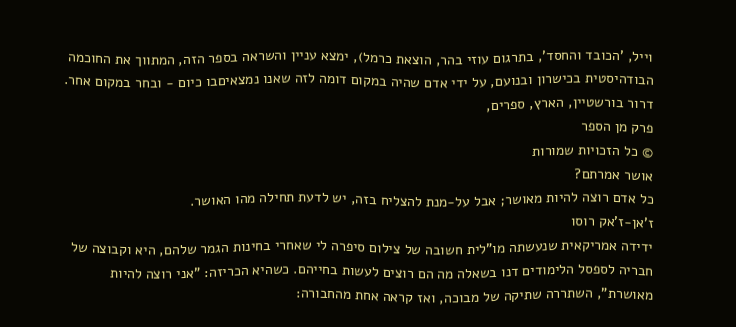וייל, 'הכובד והחסד', בתרגום עוזי בהר, הוצאת כרמל), ימצא עניין והשראה בספר הזה, המתווך את החוכמה הבודהיסטית בכישרון ובנועם, על ידי אדם שהיה במקום דומה לזה שאנו נמצאיםבו כיום - ובחר במקום אחר.
דרור בורשטיין, הארץ, ספרים,
פרק מן הספר
© כל הזכויות שמורות
אושר אמרתם?
כל אדם רוצה להיות מאושר; אבל על-מנת להצליח בזה, יש לדעת תחילה מהו האושר.
ז'אן-ז'אק רוסו
ידידה אמריקאית שנעשתה מו"לית חשובה של צילום סיפרה לי שאחרי בחינות הגמר שלהם, היא וקבוצה של חבריה לספסל הלימודים דנו בשאלה מה הם רוצים לעשות בחייהם. כשהיא הכריזה: "אני רוצה להיות מאושרת", השתררה שתיקה של מבוכה, ואז קראה אחת מהחבורה: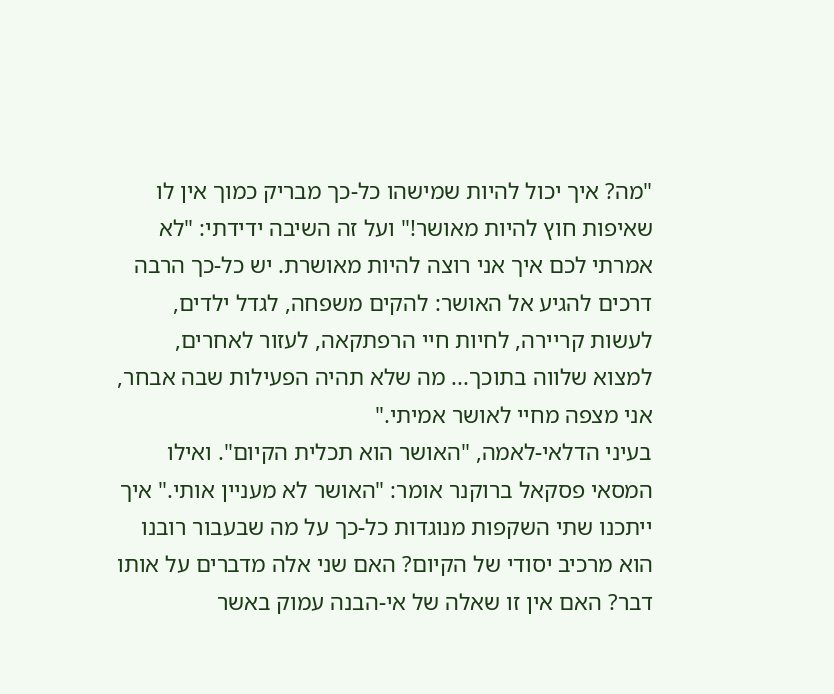"מה? איך יכול להיות שמישהו כל-כך מבריק כמוך אין לו שאיפות חוץ להיות מאושר!" ועל זה השיבה ידידתי: "לא אמרתי לכם איך אני רוצה להיות מאושרת. יש כל-כך הרבה דרכים להגיע אל האושר: להקים משפחה, לגדל ילדים, לעשות קריירה, לחיות חיי הרפתקאה, לעזור לאחרים, למצוא שלווה בתוכך... מה שלא תהיה הפעילות שבה אבחר, אני מצפה מחיי לאושר אמיתי."
בעיני הדלאי-לאמה, "האושר הוא תכלית הקיום". ואילו המסאי פסקאל ברוקנר אומר: "האושר לא מעניין אותי." איך ייתכנו שתי השקפות מנוגדות כל-כך על מה שבעבור רובנו הוא מרכיב יסודי של הקיום? האם שני אלה מדברים על אותו דבר? האם אין זו שאלה של אי-הבנה עמוק באשר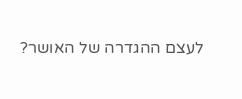לעצם ההגדרה של האושר?